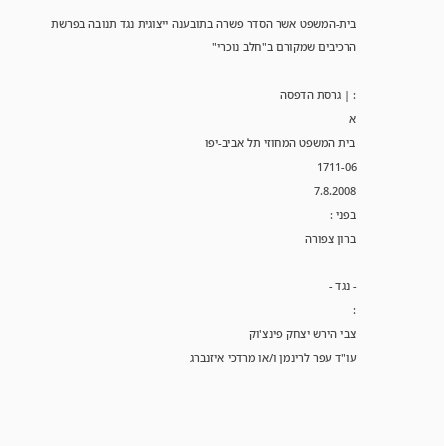בית-המשפט אשר הסדר פשרה בתובענה ייצוגית נגד תנובה בפרשת הרכיבים שמקורם ב"חלב נוכרי"

: | גרסת הדפסה
א
בית המשפט המחוזי תל אביב-יפו
1711-06
7.8.2008
בפני :
ברון צפורה

- נגד -
:
צבי הירש יצחק פינצ'וק
עו"ד עפר לרינמן ו/או מרדכי איזנברג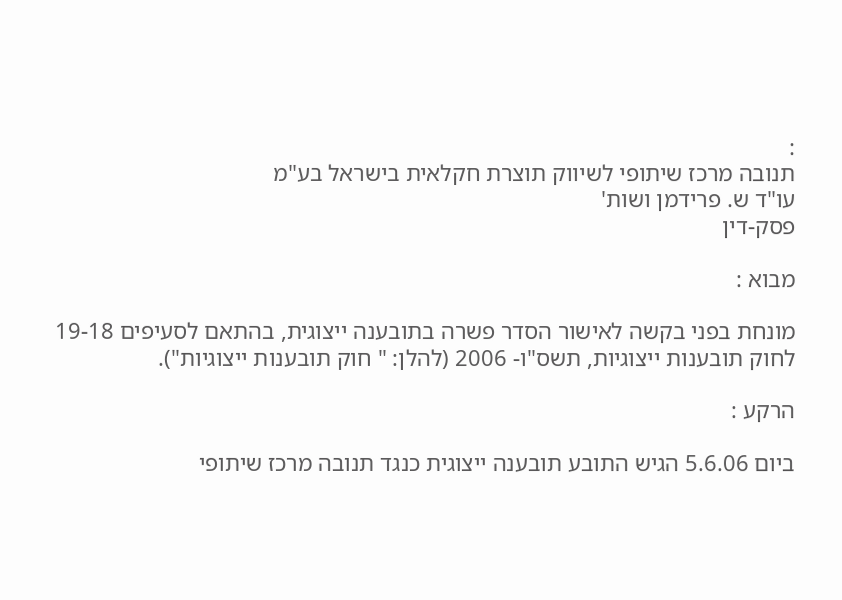:
תנובה מרכז שיתופי לשיווק תוצרת חקלאית בישראל בע"מ
עו"ד ש. פרידמן ושות'
פסק-דין

מבוא :

מונחת בפני בקשה לאישור הסדר פשרה בתובענה ייצוגית, בהתאם לסעיפים 19-18 לחוק תובענות ייצוגיות, תשס"ו- 2006 (להלן: " חוק תובענות ייצוגיות").

הרקע :

ביום 5.6.06 הגיש התובע תובענה ייצוגית כנגד תנובה מרכז שיתופי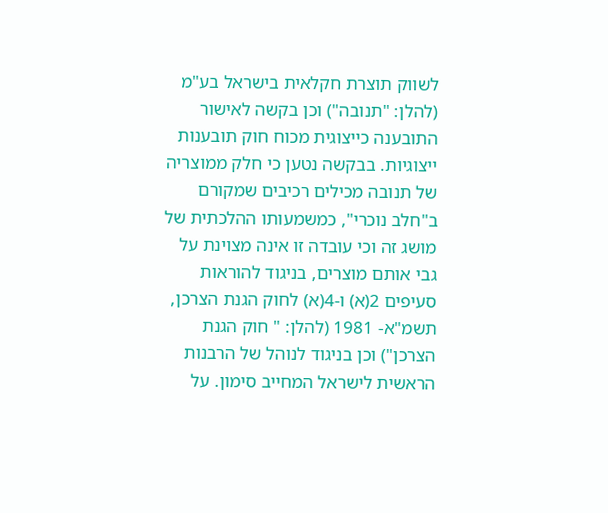לשווק תוצרת חקלאית בישראל בע"מ (להלן: "תנובה") וכן בקשה לאישור התובענה כייצוגית מכוח חוק תובענות ייצוגיות. בבקשה נטען כי חלק ממוצריה של תנובה מכילים רכיבים שמקורם ב"חלב נוכרי", כמשמעותו ההלכתית של מושג זה וכי עובדה זו אינה מצוינת על גבי אותם מוצרים, בניגוד להוראות סעיפים 2(א) ו-4(א) לחוק הגנת הצרכן, תשמ"א- 1981 (להלן: " חוק הגנת הצרכן") וכן בניגוד לנוהל של הרבנות הראשית לישראל המחייב סימון. על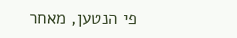פי הנטען, מאחר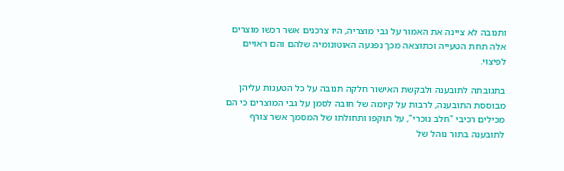ותנובה לא ציינה את האמור על גבי מוצריה, היו צרכנים אשר רכשו מוצרים אלה תחת הטעייה וכתוצאה מכך נפגעה האוטונומיה שלהם והם ראויים לפיצוי.

בתגובתה לתובענה ולבקשת האישור חלקה תנובה על כל הטענות עליהן מבוססת התובענה, לרבות על קיומה של חובה לסמן על גבי המוצרים כי הם מכילים רכיבי "חלב נוכרי", על תוקפו ותחולתו של המסמך אשר צורף לתובענה בתור נוהל של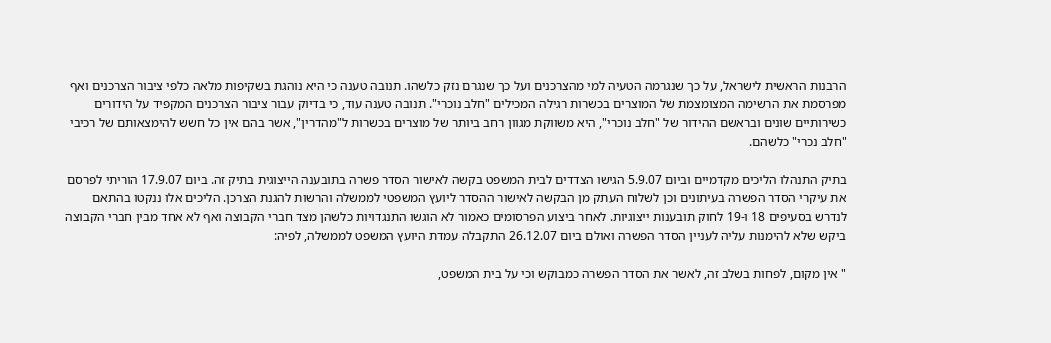הרבנות הראשית לישראל, על כך שנגרמה הטעיה למי מהצרכנים ועל כך שנגרם נזק כלשהו. תנובה טענה כי היא נוהגת בשקיפות מלאה כלפי ציבור הצרכנים ואף מפרסמת את הרשימה המצומצמת של המוצרים בכשרות רגילה המכילים "חלב נוכרי". תנובה טענה עוד, כי בדיוק עבור ציבור הצרכנים המקפיד על הידורים כשירותיים שונים ובראשם ההידור של "חלב נוכרי", היא משווקת מגוון רחב ביותר של מוצרים בכשרות ל"מהדרין", אשר בהם אין כל חשש להימצאותם של רכיבי "חלב נכרי" כלשהם.

בתיק התנהלו הליכים מקדמיים וביום 5.9.07 הגישו הצדדים לבית המשפט בקשה לאישור הסדר פשרה בתובענה הייצוגית בתיק זה. ביום 17.9.07 הוריתי לפרסם את עיקרי הסדר הפשרה בעיתונים וכן לשלוח העתק מן הבקשה לאישור ההסדר ליועץ המשפטי לממשלה והרשות להגנת הצרכן. הליכים אלו ננקטו בהתאם לנדרש בסעיפים 18 ו-19 לחוק תובענות ייצוגיות. לאחר ביצוע הפרסומים כאמור לא הוגשו התנגדויות כלשהן מצד חברי הקבוצה ואף לא אחד מבין חברי הקבוצה ביקש שלא להימנות עליה לעניין הסדר הפשרה ואולם ביום 26.12.07 התקבלה עמדת היועץ המשפט לממשלה, לפיה:

" אין מקום, לפחות בשלב זה, לאשר את הסדר הפשרה כמבוקש וכי על בית המשפט,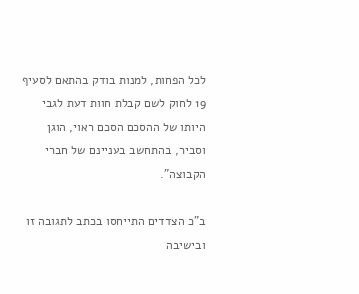לכל הפחות, למנות בודק בהתאם לסעיף 19 לחוק לשם קבלת חוות דעת לגבי היותו של ההסכם הסכם ראוי, הוגן וסביר, בהתחשב בעניינם של חברי הקבוצה".

ב"כ הצדדים התייחסו בכתב לתגובה זו ובישיבה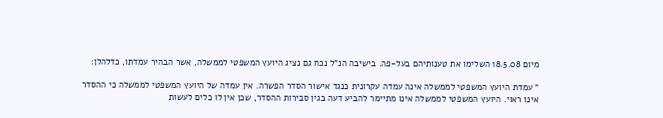מיום 18.5.08 השלימו את טענותיהם בעל-פה. בישיבה הנ"ל נכח גם נציג היועץ המשפטי לממשלה, אשר הבהיר עמדתו, כדלהלן:

" עמדת היועץ המשפטי לממשלה אינה עמדה עקרונית כנגד אישור הסדר הפשרה. אין עמדה של היועץ המשפטי לממשלה כי ההסדר אינו ראוי. היועץ המשפטי לממשלה אינו מתיימר להביע דעה בגין סבירות ההסדר, שכן אין לו כלים לעשות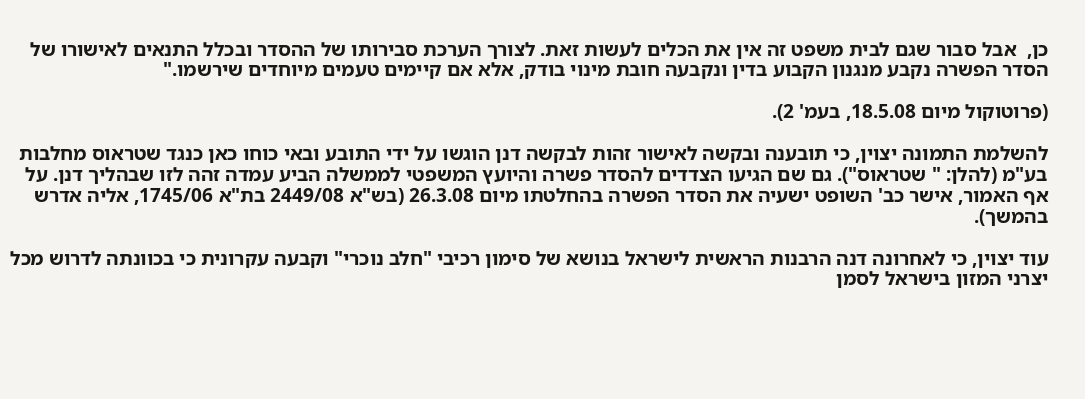כן,  אבל סבור שגם לבית משפט זה אין את הכלים לעשות זאת. לצורך הערכת סבירותו של ההסדר ובכלל התנאים לאישורו של הסדר הפשרה נקבע מנגנון הקבוע בדין ונקבעה חובת מינוי בודק, אלא אם קיימים טעמים מיוחדים שירשמו."

(פרוטוקול מיום 18.5.08, בעמ' 2).

להשלמת התמונה יצוין, כי תובענה ובקשה לאישור זהות לבקשה דנן הוגשו על ידי התובע ובאי כוחו כאן כנגד שטראוס מחלבות בע"מ (להלן: " שטראוס"). גם שם הגיעו הצדדים להסדר פשרה והיועץ המשפטי לממשלה הביע עמדה זהה לזו שבהליך דנן. על אף האמור, אישר כב' השופט ישעיה את הסדר הפשרה בהחלטתו מיום 26.3.08 (בש"א 2449/08 בת"א 1745/06, אליה אדרש בהמשך).

עוד יצוין, כי לאחרונה דנה הרבנות הראשית לישראל בנושא של סימון רכיבי "חלב נוכרי" וקבעה עקרונית כי בכוונתה לדרוש מכל יצרני המזון בישראל לסמן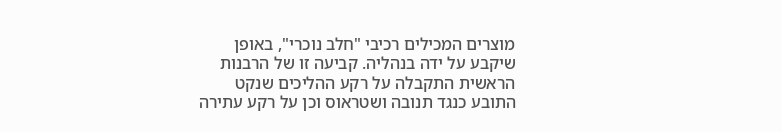מוצרים המכילים רכיבי "חלב נוכרי", באופן שיקבע על ידה בנהליה. קביעה זו של הרבנות הראשית התקבלה על רקע ההליכים שנקט התובע כנגד תנובה ושטראוס וכן על רקע עתירה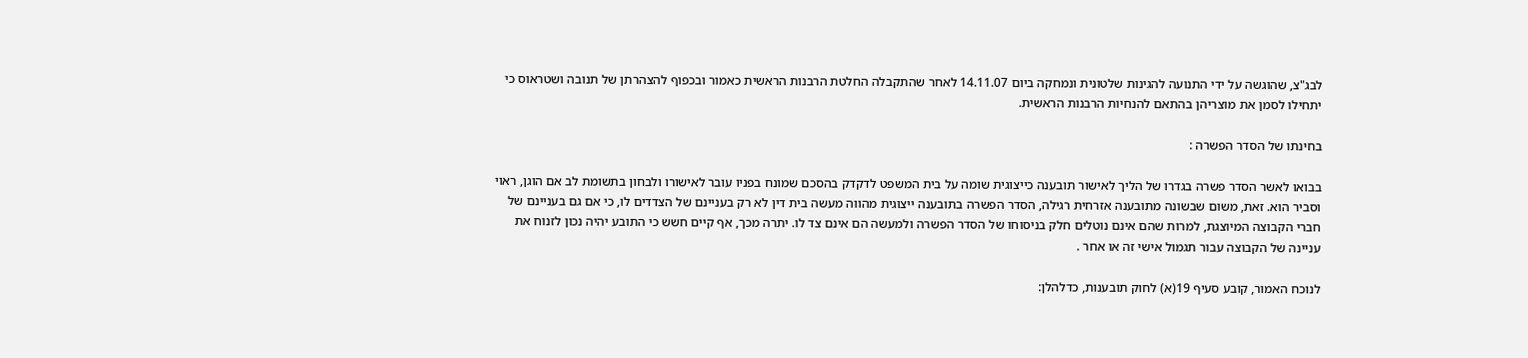לבג"צ, שהוגשה על ידי התנועה להגינות שלטונית ונמחקה ביום 14.11.07 לאחר שהתקבלה החלטת הרבנות הראשית כאמור ובכפוף להצהרתן של תנובה ושטראוס כי יתחילו לסמן את מוצריהן בהתאם להנחיות הרבנות הראשית.

בחינתו של הסדר הפשרה :

בבואו לאשר הסדר פשרה בגדרו של הליך לאישור תובענה כייצוגית שומה על בית המשפט לדקדק בהסכם שמונח בפניו עובר לאישורו ולבחון בתשומת לב אם הוגן, ראוי וסביר הוא. זאת, משום שבשונה מתובענה אזרחית רגילה, הסדר הפשרה בתובענה ייצוגית מהווה מעשה בית דין לא רק בעניינם של הצדדים לו, כי אם גם בעניינם של חברי הקבוצה המיוצגת, למרות שהם אינם נוטלים חלק בניסוחו של הסדר הפשרה ולמעשה הם אינם צד לו. יתרה מכך, אף קיים חשש כי התובע יהיה נכון לזנוח את עניינה של הקבוצה עבור תגמול אישי זה או אחר .

לנוכח האמור, קובע סעיף 19(א) לחוק תובענות, כדלהלן: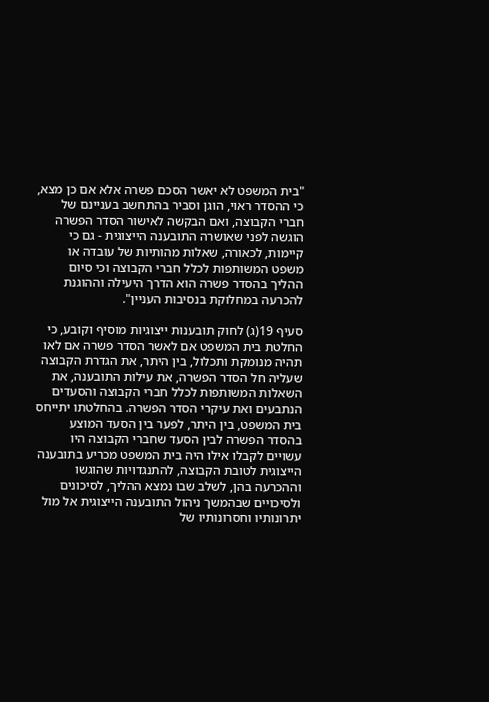"בית המשפט לא יאשר הסכם פשרה אלא אם כן מצא, כי ההסדר ראוי, הוגן וסביר בהתחשב בעניינם של חברי הקבוצה, ואם הבקשה לאישור הסדר הפשרה הוגשה לפני שאושרה התובענה הייצוגית - גם כי קיימות, לכאורה, שאלות מהותיות של עובדה או משפט המשותפות לכלל חברי הקבוצה וכי סיום ההליך בהסדר פשרה הוא הדרך היעילה וההוגנת להכרעה במחלוקת בנסיבות העניין".

סעיף 19(ג) לחוק תובענות ייצוגיות מוסיף וקובע, כי החלטת בית המשפט אם לאשר הסדר פשרה אם לאו תהיה מנומקת ותכלול, בין היתר, את הגדרת הקבוצה שעליה חל הסדר הפשרה, את עילות התובענה, את השאלות המשותפות לכלל חברי הקבוצה והסעדים הנתבעים ואת עיקרי הסדר הפשרה. בהחלטתו יתייחס בית המשפט, בין היתר, לפער בין הסעד המוצע בהסדר הפשרה לבין הסעד שחברי הקבוצה היו עשויים לקבלו אילו היה בית המשפט מכריע בתובענה הייצוגית לטובת הקבוצה, להתנגדויות שהוגשו וההכרעה בהן, לשלב שבו נמצא ההליך, לסיכונים ולסיכויים שבהמשך ניהול התובענה הייצוגית אל מול יתרונותיו וחסרונותיו של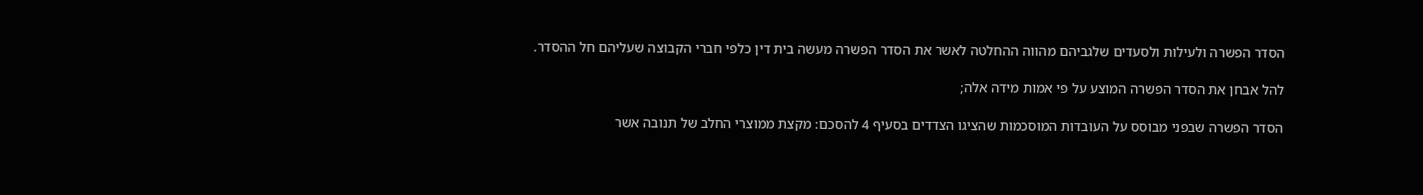הסדר הפשרה ולעילות ולסעדים שלגביהם מהווה ההחלטה לאשר את הסדר הפשרה מעשה בית דין כלפי חברי הקבוצה שעליהם חל ההסדר.

להל אבחן את הסדר הפשרה המוצע על פי אמות מידה אלה;

הסדר הפשרה שבפני מבוסס על העובדות המוסכמות שהציגו הצדדים בסעיף 4 להסכם: מקצת ממוצרי החלב של תנובה אשר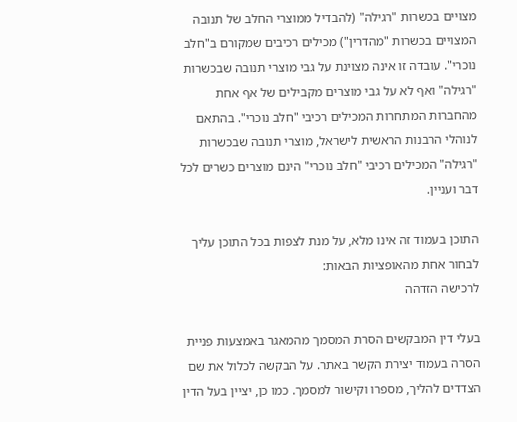מצויים בכשרות "רגילה" (להבדיל ממוצרי החלב של תנובה המצויים בכשרות "מהדרין") מכילים רכיבים שמקורם ב"חלב נוכרי". עובדה זו אינה מצוינת על גבי מוצרי תנובה שבכשרות "רגילה" ואף לא על גבי מוצרים מקבילים של אף אחת מהחברות המתחרות המכילים רכיבי "חלב נוכרי". בהתאם לנוהלי הרבנות הראשית לישראל, מוצרי תנובה שבכשרות "רגילה" המכילים רכיבי "חלב נוכרי" הינם מוצרים כשרים לכל דבר ועניין.

התוכן בעמוד זה אינו מלא, על מנת לצפות בכל התוכן עליך לבחור אחת מהאופציות הבאות:
לרכישה הזדהה

בעלי דין המבקשים הסרת המסמך מהמאגר באמצעות פניית הסרה בעמוד יצירת הקשר באתר. על הבקשה לכלול את שם הצדדים להליך, מספרו וקישור למסמך. כמו כן, יציין בעל הדין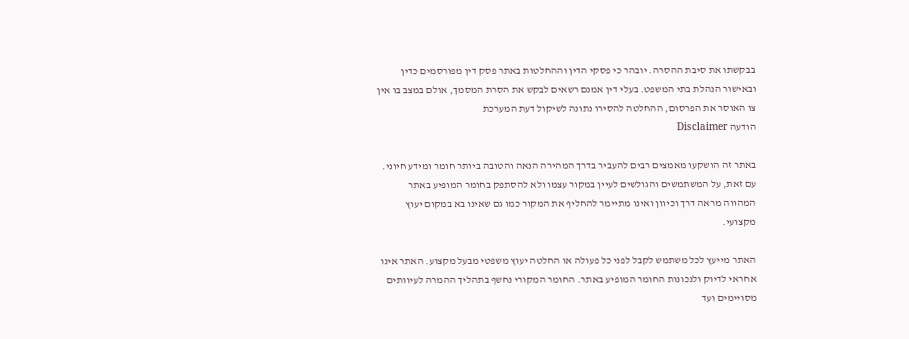בבקשתו את סיבת ההסרה. יובהר כי פסקי הדין וההחלטות באתר פסק דין מפורסמים כדין ובאישור הנהלת בתי המשפט. בעלי דין אמנם רשאים לבקש את הסרת המסמך, אולם במצב בו אין צו האוסר את הפרסום, ההחלטה להסירו נתונה לשיקול דעת המערכת
הודעה Disclaimer

באתר זה הושקעו מאמצים רבים להעביר בדרך המהירה הנאה והטובה ביותר חומר ומידע חיוני. עם זאת, על המשתמשים והגולשים לעיין במקור עצמו ולא להסתפק בחומר המופיע באתר המהווה מראה דרך וכיוון ואינו מתיימר להחליף את המקור כמו גם שאינו בא במקום יעוץ מקצועי.

האתר מייעץ לכל משתמש לקבל לפני כל פעולה או החלטה יעוץ משפטי מבעל מקצוע. האתר אינו אחראי לדיוק ולנכונות החומר המופיע באתר. החומר המקורי נחשף בתהליך ההמרה לעיוותים מסויימים ועד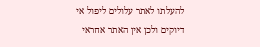להעלתו לאתר עלולים ליפול אי דיוקים ולכן אין האתר אחראי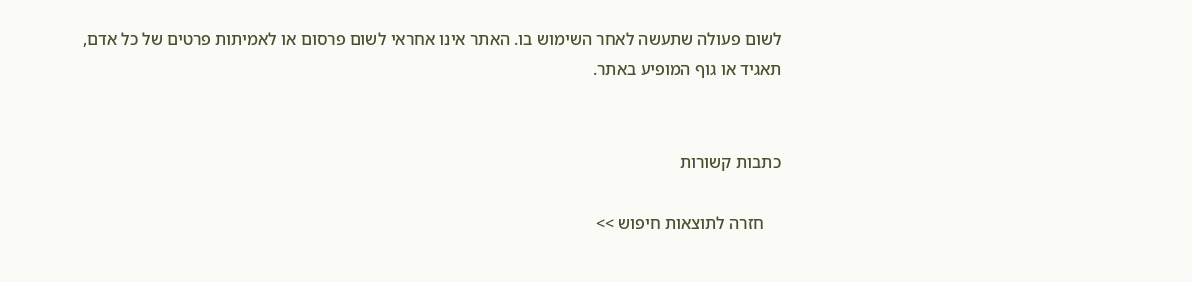לשום פעולה שתעשה לאחר השימוש בו. האתר אינו אחראי לשום פרסום או לאמיתות פרטים של כל אדם, תאגיד או גוף המופיע באתר.


כתבות קשורות

    חזרה לתוצאות חיפוש >>